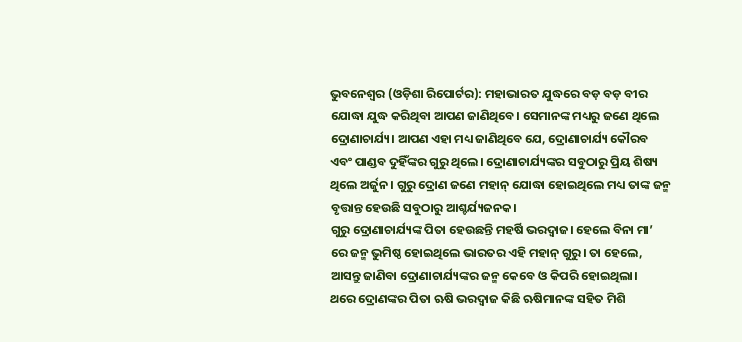ଭୁବନେଶ୍ୱର (ଓଡ଼ିଶା ରିପୋର୍ଟର): ମହାଭାରତ ଯୁଦ୍ଧରେ ବଡ଼ ବଡ଼ ବୀର ଯୋଦ୍ଧା ଯୁଦ୍ଧ କରିଥିବା ଆପଣ ଜାଣିଥିବେ। ସେମାନଙ୍କ ମଧ୍ୟରୁ ଜଣେ ଥିଲେ ଦ୍ରୋଣାଚାର୍ଯ୍ୟ। ଆପଣ ଏହା ମଧ୍ୟ ଜାଣିଥିବେ ଯେ, ଦ୍ରୋଣାଚାର୍ଯ୍ୟ କୌରବ ଏବଂ ପାଣ୍ଡବ ଦୁହିଁଙ୍କର ଗୁରୁ ଥିଲେ। ଦ୍ରୋଣାଚାର୍ଯ୍ୟଙ୍କର ସବୁଠାରୁ ପ୍ରିୟ ଶିଷ୍ୟ ଥିଲେ ଅର୍ଜୁନ। ଗୁରୁ ଦ୍ରୋଣ ଜଣେ ମହାନ୍ ଯୋଦ୍ଧା ହୋଇଥିଲେ ମଧ୍ୟ ତାଙ୍କ ଜନ୍ମ ବୃତ୍ତାନ୍ତ ହେଉଛି ସବୁଠାରୁ ଆଶ୍ଚର୍ଯ୍ୟଜନକ।
ଗୁରୁ ଦ୍ରୋଣାଚାର୍ଯ୍ୟଙ୍କ ପିତା ହେଉଛନ୍ତି ମହର୍ଷି ଭରଦ୍ୱାଜ। ହେଲେ ବିନା ମା’ ରେ ଜନ୍ମ ଭୁମିଷ୍ଠ ହୋଇଥିଲେ ଭାରତର ଏହି ମହାନ୍ ଗୁରୁ। ତା ହେଲେ, ଆସନ୍ତୁ ଜାଣିବା ଦ୍ରୋଣାଚାର୍ଯ୍ୟଙ୍କର ଜନ୍ମ କେବେ ଓ କିପରି ହୋଇଥିଲା।
ଥରେ ଦ୍ରୋଣଙ୍କର ପିତା ଋଷି ଭରଦ୍ୱାଜ କିଛି ଋଷିମାନଙ୍କ ସହିତ ମିଶି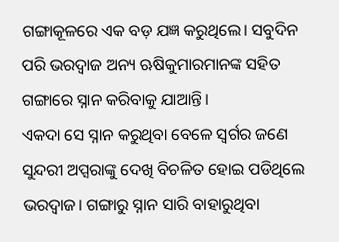ଗଙ୍ଗାକୂଳରେ ଏକ ବଡ଼ ଯଜ୍ଞ କରୁଥିଲେ। ସବୁଦିନ ପରି ଭରଦ୍ୱାଜ ଅନ୍ୟ ଋଷିକୁମାରମାନଙ୍କ ସହିତ ଗଙ୍ଗାରେ ସ୍ନାନ କରିବାକୁ ଯାଆନ୍ତି।
ଏକଦା ସେ ସ୍ନାନ କରୁଥିବା ବେଳେ ସ୍ୱର୍ଗର ଜଣେ ସୁନ୍ଦରୀ ଅପ୍ସରାଙ୍କୁ ଦେଖି ବିଚଳିତ ହୋଇ ପଡିଥିଲେ ଭରଦ୍ୱାଜ। ଗଙ୍ଗାରୁ ସ୍ନାନ ସାରି ବାହାରୁଥିବା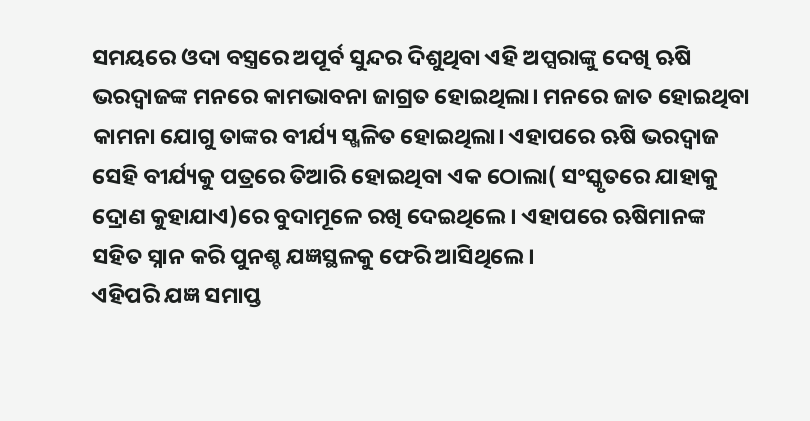ସମୟରେ ଓଦା ବସ୍ତ୍ରରେ ଅପୂର୍ବ ସୁନ୍ଦର ଦିଶୁଥିବା ଏହି ଅପ୍ସରାଙ୍କୁ ଦେଖି ଋଷି ଭରଦ୍ୱାଜଙ୍କ ମନରେ କାମଭାବନା ଜାଗ୍ରତ ହୋଇଥିଲା। ମନରେ ଜାତ ହୋଇଥିବା କାମନା ଯୋଗୁ ତାଙ୍କର ବୀର୍ଯ୍ୟ ସ୍ଖଳିତ ହୋଇଥିଲା। ଏହାପରେ ଋଷି ଭରଦ୍ୱାଜ ସେହି ବୀର୍ଯ୍ୟକୁ ପତ୍ରରେ ତିଆରି ହୋଇଥିବା ଏକ ଠୋଲା( ସଂସ୍କୃତରେ ଯାହାକୁ ଦ୍ରୋଣ କୁହାଯାଏ)ରେ ବୁଦାମୂଳେ ରଖି ଦେଇଥିଲେ। ଏହାପରେ ଋଷିମାନଙ୍କ ସହିତ ସ୍ନାନ କରି ପୁନଶ୍ଚ ଯଜ୍ଞସ୍ଥଳକୁ ଫେରି ଆସିଥିଲେ।
ଏହିପରି ଯଜ୍ଞ ସମାପ୍ତ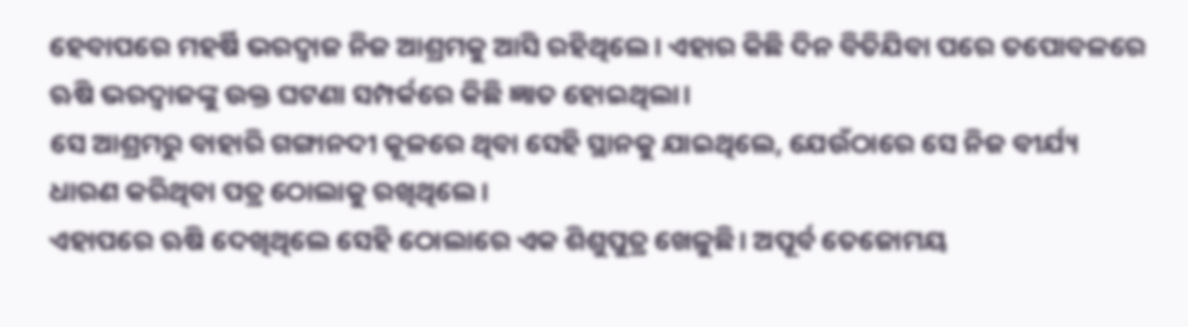ହେବାପରେ ମହର୍ଷି ଭରଦ୍ୱାଜ ନିଜ ଆଶ୍ରମକୁ ଆସି ରହିଥିଲେ। ଏହାର କିଛି ଦିନ ବିତିଯିବା ପରେ ତପୋବଳରେ ଋଷି ଭରଦ୍ୱାଜଙ୍କୁ ଉକ୍ତ ଘଟଣା ସମ୍ପର୍କରେ କିଛି ଜ୍ଞାତ ହୋଇଥିଲା।
ସେ ଆଶ୍ରମରୁ ବାହାରି ଗଙ୍ଗାନଦୀ କୂଳରେ ଥିବା ସେହି ସ୍ଥାନକୁ ଯାଇଥିଲେ, ଯେଉଁଠାରେ ସେ ନିଜ ବୀର୍ଯ୍ୟ ଧାରଣ କରିଥିବା ପତ୍ର ଠୋଲାକୁ ରଖିଥିଲେ।
ଏହାପରେ ଋଷି ଦେଖିଥିଲେ ସେହି ଠୋଲାରେ ଏକ ଶିଶୁପୁତ୍ର ଖେଳୁଛି। ଅପୂର୍ବ ତେଜୋମୟ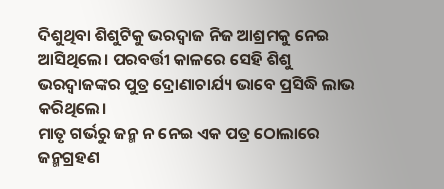ଦିଶୁଥିବା ଶିଶୁଟିକୁ ଭରଦ୍ୱାଜ ନିଜ ଆଶ୍ରମକୁ ନେଇ ଆସିଥିଲେ। ପରବର୍ତ୍ତୀ କାଳରେ ସେହି ଶିଶୁ ଭରଦ୍ୱାଜଙ୍କର ପୁତ୍ର ଦ୍ରୋଣାଚାର୍ଯ୍ୟ ଭାବେ ପ୍ରସିଦ୍ଧି ଲାଭ କରିଥିଲେ।
ମାତୃ ଗର୍ଭରୁ ଜନ୍ମ ନ ନେଇ ଏକ ପତ୍ର ଠୋଲାରେ ଜନ୍ମଗ୍ରହଣ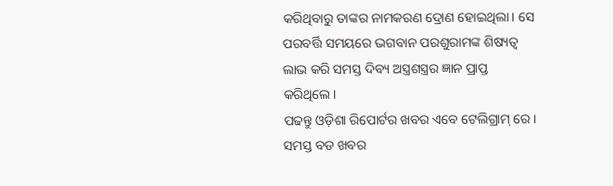କରିଥିବାରୁ ତାଙ୍କର ନାମକରଣ ଦ୍ରୋଣ ହୋଇଥିଲା। ସେ ପରବର୍ତ୍ତି ସମୟରେ ଭଗବାନ ପରଶୁରାମଙ୍କ ଶିଷ୍ୟତ୍ୱ ଲାଭ କରି ସମସ୍ତ ଦିବ୍ୟ ଅସ୍ତ୍ରଶସ୍ତ୍ରର ଜ୍ଞାନ ପ୍ରାପ୍ତ କରିଥିଲେ।
ପଢନ୍ତୁ ଓଡ଼ିଶା ରିପୋର୍ଟର ଖବର ଏବେ ଟେଲିଗ୍ରାମ୍ ରେ। ସମସ୍ତ ବଡ ଖବର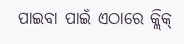ପାଇବା ପାଇଁ ଏଠାରେ କ୍ଲିକ୍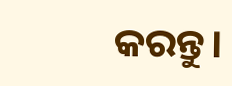କରନ୍ତୁ।